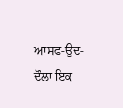ਆਸਫ-ਉਦ-ਦੌਲਾ ਇਕ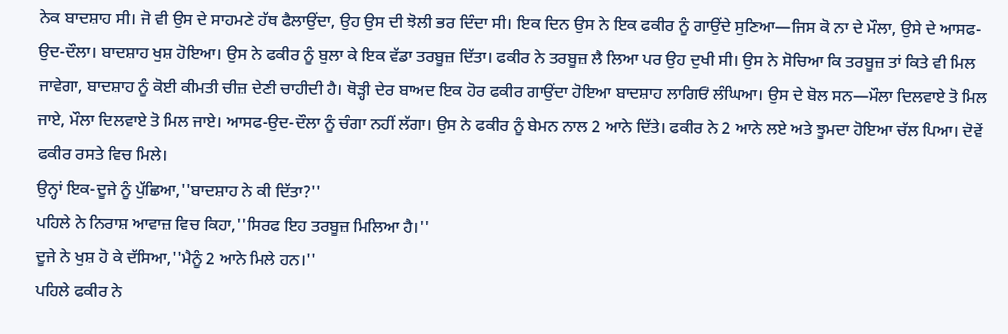ਨੇਕ ਬਾਦਸ਼ਾਹ ਸੀ। ਜੋ ਵੀ ਉਸ ਦੇ ਸਾਹਮਣੇ ਹੱਥ ਫੈਲਾਉਂਦਾ, ਉਹ ਉਸ ਦੀ ਝੋਲੀ ਭਰ ਦਿੰਦਾ ਸੀ। ਇਕ ਦਿਨ ਉਸ ਨੇ ਇਕ ਫਕੀਰ ਨੂੰ ਗਾਉਂਦੇ ਸੁਣਿਆ—ਜਿਸ ਕੋ ਨਾ ਦੇ ਮੌਲਾ, ਉਸੇ ਦੇ ਆਸਫ-ਉਦ-ਦੌਲਾ। ਬਾਦਸ਼ਾਹ ਖੁਸ਼ ਹੋਇਆ। ਉਸ ਨੇ ਫਕੀਰ ਨੂੰ ਬੁਲਾ ਕੇ ਇਕ ਵੱਡਾ ਤਰਬੂਜ਼ ਦਿੱਤਾ। ਫਕੀਰ ਨੇ ਤਰਬੂਜ਼ ਲੈ ਲਿਆ ਪਰ ਉਹ ਦੁਖੀ ਸੀ। ਉਸ ਨੇ ਸੋਚਿਆ ਕਿ ਤਰਬੂਜ਼ ਤਾਂ ਕਿਤੇ ਵੀ ਮਿਲ ਜਾਵੇਗਾ, ਬਾਦਸ਼ਾਹ ਨੂੰ ਕੋਈ ਕੀਮਤੀ ਚੀਜ਼ ਦੇਣੀ ਚਾਹੀਦੀ ਹੈ। ਥੋੜ੍ਹੀ ਦੇਰ ਬਾਅਦ ਇਕ ਹੋਰ ਫਕੀਰ ਗਾਉਂਦਾ ਹੋਇਆ ਬਾਦਸ਼ਾਹ ਲਾਗਿਓਂ ਲੰਘਿਆ। ਉਸ ਦੇ ਬੋਲ ਸਨ—ਮੌਲਾ ਦਿਲਵਾਏ ਤੋ ਮਿਲ ਜਾਏ, ਮੌਲਾ ਦਿਲਵਾਏ ਤੋ ਮਿਲ ਜਾਏ। ਆਸਫ-ਉਦ-ਦੌਲਾ ਨੂੰ ਚੰਗਾ ਨਹੀਂ ਲੱਗਾ। ਉਸ ਨੇ ਫਕੀਰ ਨੂੰ ਬੇਮਨ ਨਾਲ 2 ਆਨੇ ਦਿੱਤੇ। ਫਕੀਰ ਨੇ 2 ਆਨੇ ਲਏ ਅਤੇ ਝੂਮਦਾ ਹੋਇਆ ਚੱਲ ਪਿਆ। ਦੋਵੇਂ ਫਕੀਰ ਰਸਤੇ ਵਿਚ ਮਿਲੇ।
ਉਨ੍ਹਾਂ ਇਕ-ਦੂਜੇ ਨੂੰ ਪੁੱਛਿਆ,''ਬਾਦਸ਼ਾਹ ਨੇ ਕੀ ਦਿੱਤਾ?''
ਪਹਿਲੇ ਨੇ ਨਿਰਾਸ਼ ਆਵਾਜ਼ ਵਿਚ ਕਿਹਾ,''ਸਿਰਫ ਇਹ ਤਰਬੂਜ਼ ਮਿਲਿਆ ਹੈ।''
ਦੂਜੇ ਨੇ ਖੁਸ਼ ਹੋ ਕੇ ਦੱਸਿਆ,''ਮੈਨੂੰ 2 ਆਨੇ ਮਿਲੇ ਹਨ।''
ਪਹਿਲੇ ਫਕੀਰ ਨੇ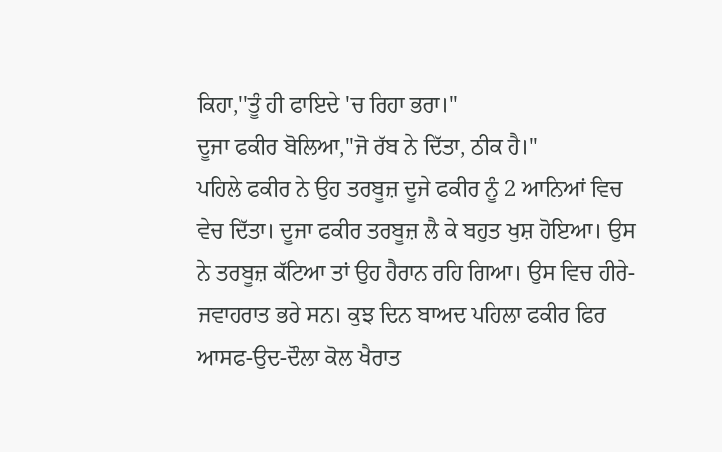ਕਿਹਾ,''ਤੂੰ ਹੀ ਫਾਇਦੇ 'ਚ ਰਿਹਾ ਭਰਾ।''
ਦੂਜਾ ਫਕੀਰ ਬੋਲਿਆ,''ਜੋ ਰੱਬ ਨੇ ਦਿੱਤਾ, ਠੀਕ ਹੈ।''
ਪਹਿਲੇ ਫਕੀਰ ਨੇ ਉਹ ਤਰਬੂਜ਼ ਦੂਜੇ ਫਕੀਰ ਨੂੰ 2 ਆਨਿਆਂ ਵਿਚ ਵੇਚ ਦਿੱਤਾ। ਦੂਜਾ ਫਕੀਰ ਤਰਬੂਜ਼ ਲੈ ਕੇ ਬਹੁਤ ਖੁਸ਼ ਹੋਇਆ। ਉਸ ਨੇ ਤਰਬੂਜ਼ ਕੱਟਿਆ ਤਾਂ ਉਹ ਹੈਰਾਨ ਰਹਿ ਗਿਆ। ਉਸ ਵਿਚ ਹੀਰੇ-ਜਵਾਹਰਾਤ ਭਰੇ ਸਨ। ਕੁਝ ਦਿਨ ਬਾਅਦ ਪਹਿਲਾ ਫਕੀਰ ਫਿਰ ਆਸਫ-ਉਦ-ਦੌਲਾ ਕੋਲ ਖੈਰਾਤ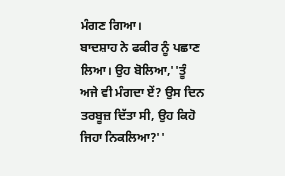ਮੰਗਣ ਗਿਆ।
ਬਾਦਸ਼ਾਹ ਨੇ ਫਕੀਰ ਨੂੰ ਪਛਾਣ ਲਿਆ। ਉਹ ਬੋਲਿਆ,''ਤੂੰ ਅਜੇ ਵੀ ਮੰਗਦਾ ਏਂ? ਉਸ ਦਿਨ ਤਰਬੂਜ਼ ਦਿੱਤਾ ਸੀ, ਉਹ ਕਿਹੋ ਜਿਹਾ ਨਿਕਲਿਆ?''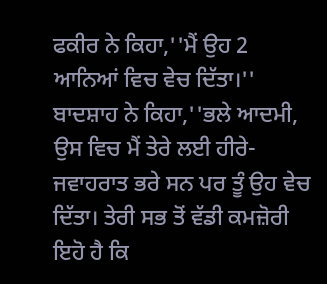ਫਕੀਰ ਨੇ ਕਿਹਾ,''ਮੈਂ ਉਹ 2 ਆਨਿਆਂ ਵਿਚ ਵੇਚ ਦਿੱਤਾ।''
ਬਾਦਸ਼ਾਹ ਨੇ ਕਿਹਾ,''ਭਲੇ ਆਦਮੀ, ਉਸ ਵਿਚ ਮੈਂ ਤੇਰੇ ਲਈ ਹੀਰੇ-ਜਵਾਹਰਾਤ ਭਰੇ ਸਨ ਪਰ ਤੂੰ ਉਹ ਵੇਚ ਦਿੱਤਾ। ਤੇਰੀ ਸਭ ਤੋਂ ਵੱਡੀ ਕਮਜ਼ੋਰੀ ਇਹੋ ਹੈ ਕਿ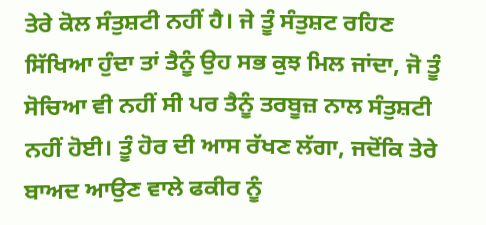ਤੇਰੇ ਕੋਲ ਸੰਤੁਸ਼ਟੀ ਨਹੀਂ ਹੈ। ਜੇ ਤੂੰ ਸੰਤੁਸ਼ਟ ਰਹਿਣ ਸਿੱਖਿਆ ਹੁੰਦਾ ਤਾਂ ਤੈਨੂੰ ਉਹ ਸਭ ਕੁਝ ਮਿਲ ਜਾਂਦਾ, ਜੋ ਤੂੰ ਸੋਚਿਆ ਵੀ ਨਹੀਂ ਸੀ ਪਰ ਤੈਨੂੰ ਤਰਬੂਜ਼ ਨਾਲ ਸੰਤੁਸ਼ਟੀ ਨਹੀਂ ਹੋਈ। ਤੂੰ ਹੋਰ ਦੀ ਆਸ ਰੱਖਣ ਲੱਗਾ, ਜਦੋਂਕਿ ਤੇਰੇ ਬਾਅਦ ਆਉਣ ਵਾਲੇ ਫਕੀਰ ਨੂੰ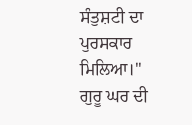ਸੰਤੁਸ਼ਟੀ ਦਾ ਪੁਰਸਕਾਰ ਮਿਲਿਆ।''
ਗੁਰੂ ਘਰ ਦੀ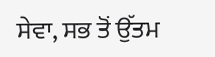ਸੇਵਾ, ਸਭ ਤੋਂ ਉੱਤਮ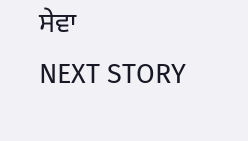ਸੇਵਾ
NEXT STORY